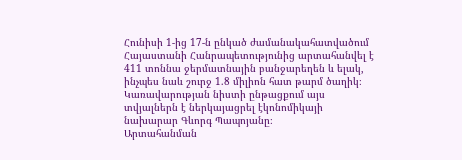Հունիսի 1-ից 17-ն ընկած ժամանակահատվածում Հայաստանի Հանրապետությունից արտահանվել է 411 տոննա ջերմատնային բանջարեղեն և ելակ, ինչպես նաև շուրջ 1.8 միլիոն հատ թարմ ծաղիկ։ Կառավարության նիստի ընթացքում այս տվյալներն է ներկայացրել էկոնոմիկայի նախարար Գևորգ Պապոյանը։
Արտահանման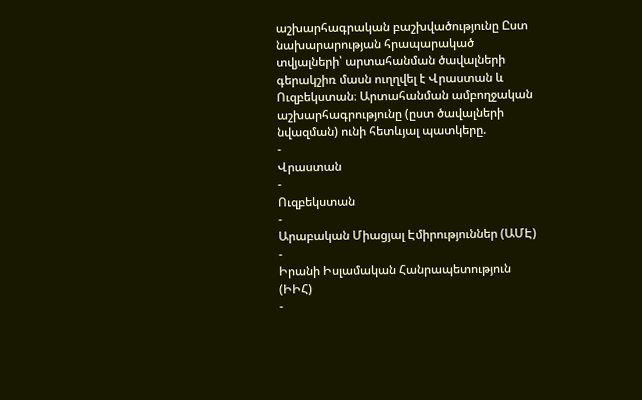աշխարհագրական բաշխվածությունը Ըստ նախարարության հրապարակած տվյալների՝ արտահանման ծավալների գերակշիռ մասն ուղղվել է Վրաստան և Ուզբեկստան։ Արտահանման ամբողջական աշխարհագրությունը (ըստ ծավալների նվազման) ունի հետևյալ պատկերը.
-
Վրաստան
-
Ուզբեկստան
-
Արաբական Միացյալ Էմիրություններ (ԱՄԷ)
-
Իրանի Իսլամական Հանրապետություն (ԻԻՀ)
-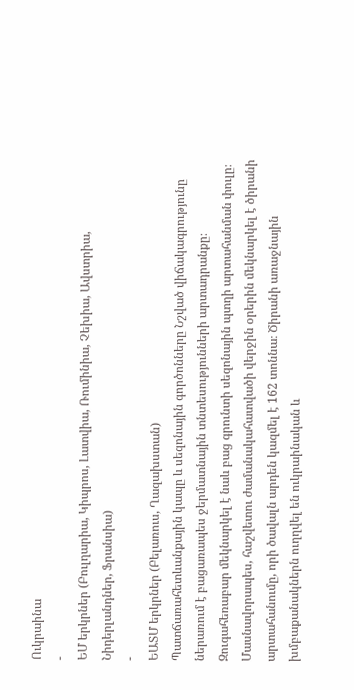Ուկրաինա
-
ԵՄ երկրներ (Բուլղարիա, Կիպրոս, Լատվիա, Ռումինիա, Չեխիա, Ավստրիա, Նիդերլանդներ, Ֆրանսիա)
-
ԵԱՏՄ երկրներ (Բելառուս, Ղազախստան)
Պատճառահետևանքային կապը և սեզոնային գործոնները Նշված վիճակագրությունը ներառում է բացառապես ջերմատնային տնտեսությունների արտադրանքը։ Զուգահեռաբար մեկնարկել է նաև բաց գրունտի սեզոնային պտղի արտահանման փուլը։ Մասնավորապես, հաշվետու ժամանակահատվածի վերջին օրերին մեկնարկել է ծիրանի արտահանումը, որի ծավալն արդեն կազմել է 162 տոննա։ Ծիրանի առաջնային խմբաքանակներն ուղղվել են ուկրաինական և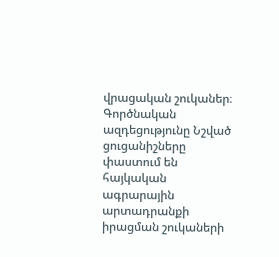վրացական շուկաներ։
Գործնական ազդեցությունը Նշված ցուցանիշները փաստում են հայկական ագրարային արտադրանքի իրացման շուկաների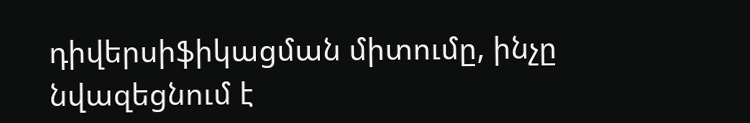դիվերսիֆիկացման միտումը, ինչը նվազեցնում է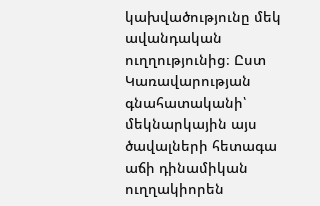կախվածությունը մեկ ավանդական ուղղությունից։ Ըստ Կառավարության գնահատականի՝ մեկնարկային այս ծավալների հետագա աճի դինամիկան ուղղակիորեն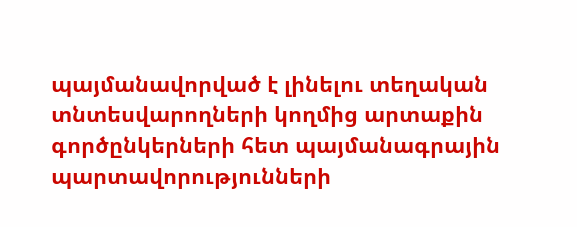պայմանավորված է լինելու տեղական տնտեսվարողների կողմից արտաքին գործընկերների հետ պայմանագրային պարտավորությունների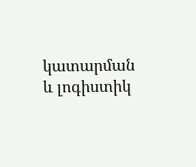կատարման և լոգիստիկ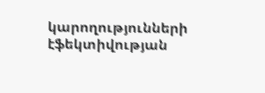կարողությունների էֆեկտիվության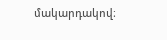մակարդակով։